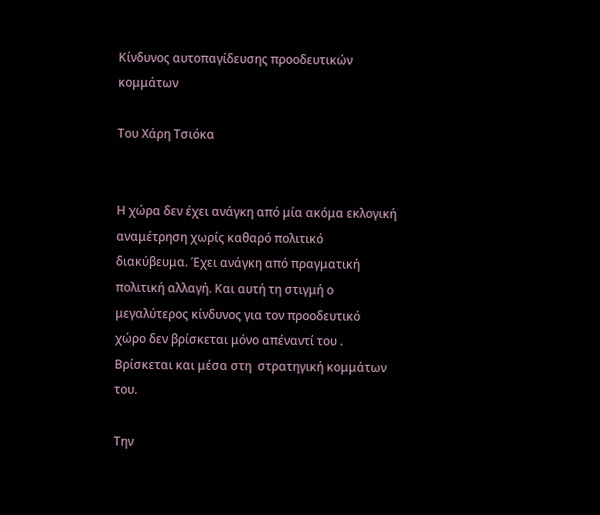Κίνδυνος αυτοπαγίδευσης προοδευτικών κομμάτων

Του Χάρη Τσιόκα


Η χώρα δεν έχει ανάγκη από μία ακόμα εκλογική αναμέτρηση χωρίς καθαρό πολιτικό διακύβευμα. Έχει ανάγκη από πραγματική πολιτική αλλαγή. Και αυτή τη στιγμή ο μεγαλύτερος κίνδυνος για τον προοδευτικό  χώρο δεν βρίσκεται μόνο απέναντί του . Βρίσκεται και μέσα στη  στρατηγική κομμάτων του.

Την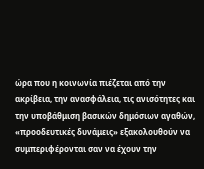ώρα που η κοινωνία πιέζεται από την ακρίβεια, την ανασφάλεια, τις ανισότητες και την υποβάθμιση βασικών δημόσιων αγαθών, «προοδευτικές δυνάμεις» εξακολουθούν να συμπεριφέρονται σαν να έχουν την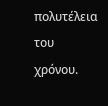πολυτέλεια του χρόνου.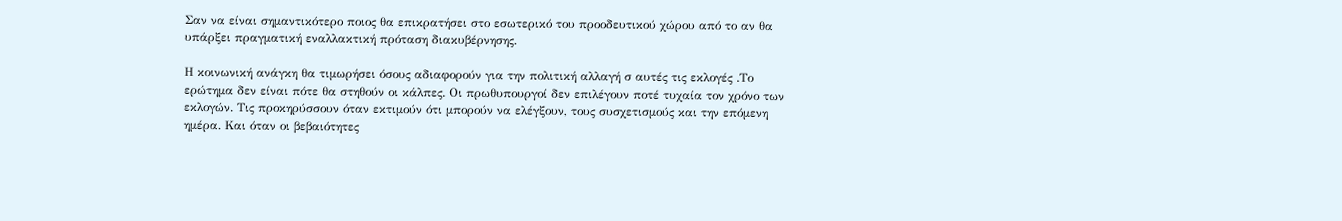Σαν να είναι σημαντικότερο ποιος θα επικρατήσει στο εσωτερικό του προοδευτικού χώρου από το αν θα υπάρξει πραγματική εναλλακτική πρόταση διακυβέρνησης.

Η κοινωνική ανάγκη θα τιμωρήσει όσους αδιαφορούν για την πολιτική αλλαγή σ αυτές τις εκλογές .Το ερώτημα δεν είναι πότε θα στηθούν οι κάλπες. Οι πρωθυπουργοί δεν επιλέγουν ποτέ τυχαία τον χρόνο των εκλογών. Τις προκηρύσσουν όταν εκτιμούν ότι μπορούν να ελέγξουν, τους συσχετισμούς και την επόμενη ημέρα. Και όταν οι βεβαιότητες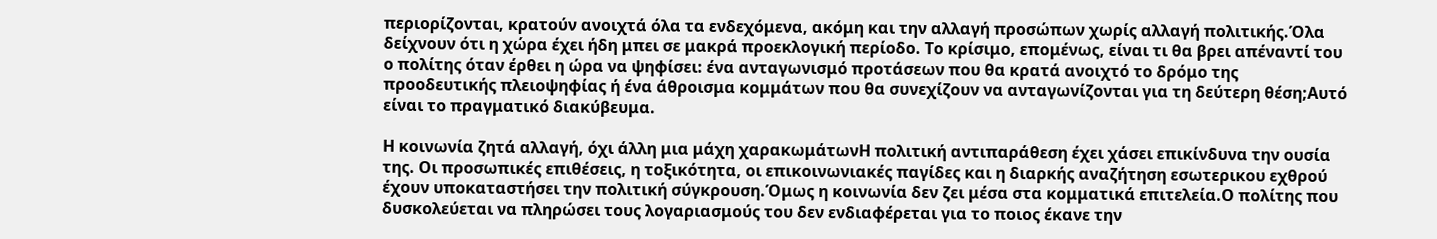περιορίζονται, κρατούν ανοιχτά όλα τα ενδεχόμενα, ακόμη και την αλλαγή προσώπων χωρίς αλλαγή πολιτικής.Όλα δείχνουν ότι η χώρα έχει ήδη μπει σε μακρά προεκλογική περίοδο. Το κρίσιμο, επομένως, είναι τι θα βρει απέναντί του ο πολίτης όταν έρθει η ώρα να ψηφίσει: ένα ανταγωνισμό προτάσεων που θα κρατά ανοιχτό το δρόμο της  προοδευτικής πλειοψηφίας ή ένα άθροισμα κομμάτων που θα συνεχίζουν να ανταγωνίζονται για τη δεύτερη θέση;Αυτό είναι το πραγματικό διακύβευμα.

Η κοινωνία ζητά αλλαγή, όχι άλλη μια μάχη χαρακωμάτωνΗ πολιτική αντιπαράθεση έχει χάσει επικίνδυνα την ουσία της. Οι προσωπικές επιθέσεις, η τοξικότητα, οι επικοινωνιακές παγίδες και η διαρκής αναζήτηση εσωτερικου εχθρού έχουν υποκαταστήσει την πολιτική σύγκρουση.Όμως η κοινωνία δεν ζει μέσα στα κομματικά επιτελεία.Ο πολίτης που δυσκολεύεται να πληρώσει τους λογαριασμούς του δεν ενδιαφέρεται για το ποιος έκανε την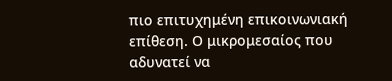πιο επιτυχημένη επικοινωνιακή επίθεση. Ο μικρομεσαίος που αδυνατεί να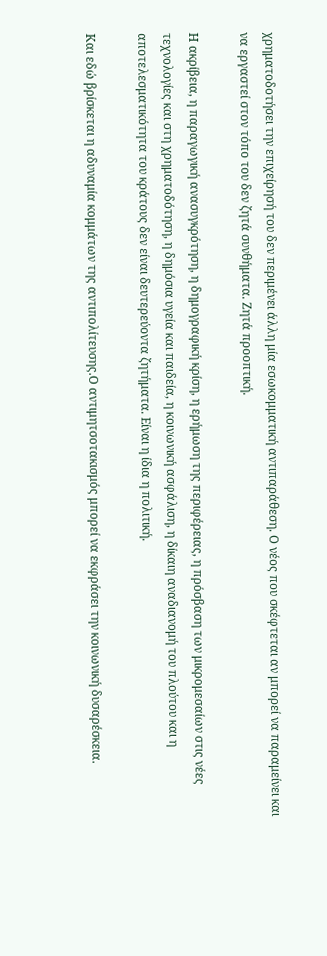χρηματοδοτήσει την επιχείρησή του δεν περιμένει άλλη μία εσωκομματική αντιπαράθεση. Ο νέος που σκέφτεται αν μπορεί να παραμείνει και να εργαστεί στον τόπο του δεν ζητά συνθήματα. Ζητά προοπτική.

Η ακρίβεια, η παραγωγική ανασυγκρότηση, η δημογραφική κρίση, η ερήμωση της περιφέρειας, η πρόσβαση των μικρομεσαίων στις νέες τεχνολογίες και στη χρηματοδότηση, η δημόσια υγεία και παιδεία, η κοινωνική ασφάλιση, η δίκαιη αναδιανομή του πλούτου και η αποτελεσματικότητα του κράτους δεν είναι δευτερεύοντα ζητήματα. Είναι η ίδια η πολιτική.

Και εδώ βρίσκεται η αδυναμία κομμάτων της αντιπολίτευσης.Ο αντιμητσοτακισμός μπορεί να εκφράσει την κοινωνική δυσαρέσκεια.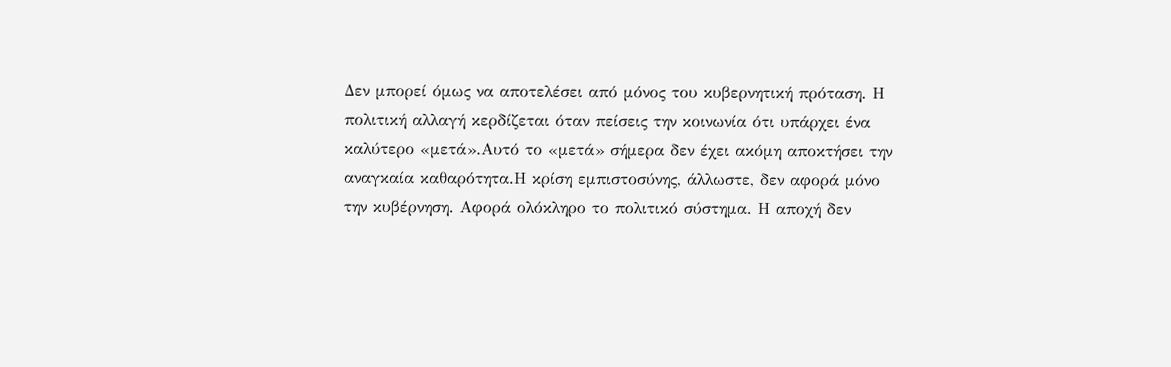Δεν μπορεί όμως να αποτελέσει από μόνος του κυβερνητική πρόταση. Η πολιτική αλλαγή κερδίζεται όταν πείσεις την κοινωνία ότι υπάρχει ένα καλύτερο «μετά».Αυτό το «μετά» σήμερα δεν έχει ακόμη αποκτήσει την αναγκαία καθαρότητα.Η κρίση εμπιστοσύνης, άλλωστε, δεν αφορά μόνο την κυβέρνηση. Αφορά ολόκληρο το πολιτικό σύστημα. Η αποχή δεν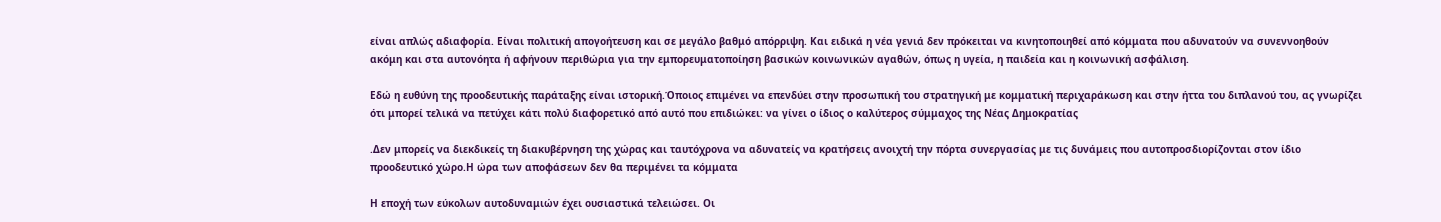είναι απλώς αδιαφορία. Είναι πολιτική απογοήτευση και σε μεγάλο βαθμό απόρριψη. Και ειδικά η νέα γενιά δεν πρόκειται να κινητοποιηθεί από κόμματα που αδυνατούν να συνεννοηθούν ακόμη και στα αυτονόητα ή αφήνουν περιθώρια για την εμπορευματοποίηση βασικών κοινωνικών αγαθών, όπως η υγεία, η παιδεία και η κοινωνική ασφάλιση.

Εδώ η ευθύνη της προοδευτικής παράταξης είναι ιστορική.Όποιος επιμένει να επενδύει στην προσωπική του στρατηγική με κομματική περιχαράκωση και στην ήττα του διπλανού του, ας γνωρίζει ότι μπορεί τελικά να πετύχει κάτι πολύ διαφορετικό από αυτό που επιδιώκει: να γίνει ο ίδιος ο καλύτερος σύμμαχος της Νέας Δημοκρατίας

.Δεν μπορείς να διεκδικείς τη διακυβέρνηση της χώρας και ταυτόχρονα να αδυνατείς να κρατήσεις ανοιχτή την πόρτα συνεργασίας με τις δυνάμεις που αυτοπροσδιορίζονται στον ίδιο προοδευτικό χώρο.Η ώρα των αποφάσεων δεν θα περιμένει τα κόμματα

Η εποχή των εύκολων αυτοδυναμιών έχει ουσιαστικά τελειώσει. Οι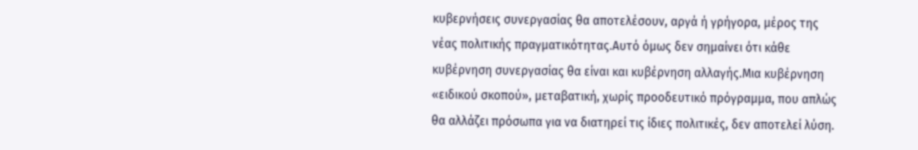κυβερνήσεις συνεργασίας θα αποτελέσουν, αργά ή γρήγορα, μέρος της νέας πολιτικής πραγματικότητας.Αυτό όμως δεν σημαίνει ότι κάθε κυβέρνηση συνεργασίας θα είναι και κυβέρνηση αλλαγής.Μια κυβέρνηση «ειδικού σκοπού», μεταβατική, χωρίς προοδευτικό πρόγραμμα, που απλώς θα αλλάζει πρόσωπα για να διατηρεί τις ίδιες πολιτικές, δεν αποτελεί λύση.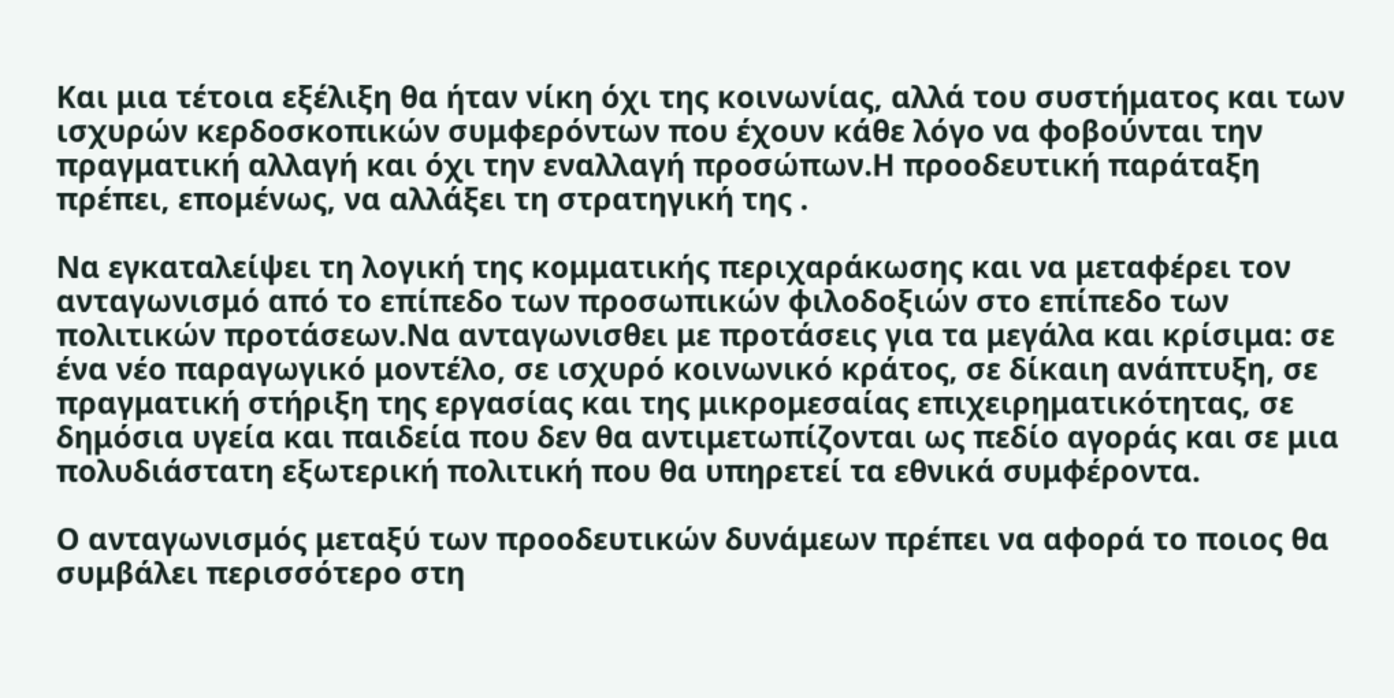Και μια τέτοια εξέλιξη θα ήταν νίκη όχι της κοινωνίας, αλλά του συστήματος και των ισχυρών κερδοσκοπικών συμφερόντων που έχουν κάθε λόγο να φοβούνται την πραγματική αλλαγή και όχι την εναλλαγή προσώπων.Η προοδευτική παράταξη πρέπει, επομένως, να αλλάξει τη στρατηγική της .

Να εγκαταλείψει τη λογική της κομματικής περιχαράκωσης και να μεταφέρει τον ανταγωνισμό από το επίπεδο των προσωπικών φιλοδοξιών στο επίπεδο των πολιτικών προτάσεων.Να ανταγωνισθει με προτάσεις για τα μεγάλα και κρίσιμα: σε ένα νέο παραγωγικό μοντέλο, σε ισχυρό κοινωνικό κράτος, σε δίκαιη ανάπτυξη, σε πραγματική στήριξη της εργασίας και της μικρομεσαίας επιχειρηματικότητας, σε δημόσια υγεία και παιδεία που δεν θα αντιμετωπίζονται ως πεδίο αγοράς και σε μια πολυδιάστατη εξωτερική πολιτική που θα υπηρετεί τα εθνικά συμφέροντα.

Ο ανταγωνισμός μεταξύ των προοδευτικών δυνάμεων πρέπει να αφορά το ποιος θα συμβάλει περισσότερο στη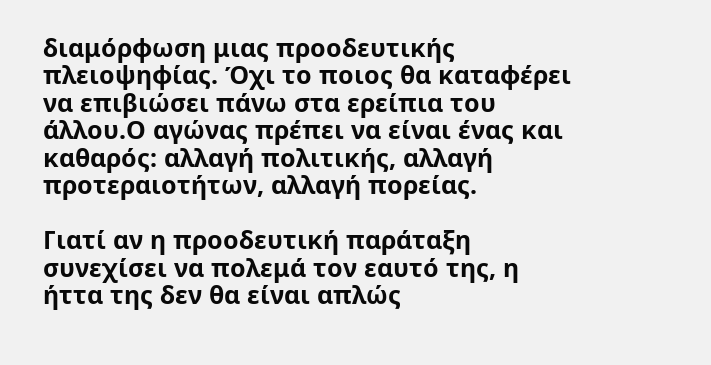διαμόρφωση μιας προοδευτικής πλειοψηφίας. Όχι το ποιος θα καταφέρει να επιβιώσει πάνω στα ερείπια του άλλου.Ο αγώνας πρέπει να είναι ένας και καθαρός: αλλαγή πολιτικής, αλλαγή προτεραιοτήτων, αλλαγή πορείας.

Γιατί αν η προοδευτική παράταξη συνεχίσει να πολεμά τον εαυτό της, η ήττα της δεν θα είναι απλώς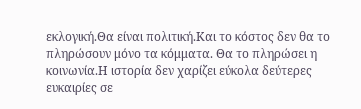εκλογική.Θα είναι πολιτική.Και το κόστος δεν θα το πληρώσουν μόνο τα κόμματα. Θα το πληρώσει η κοινωνία.Η ιστορία δεν χαρίζει εύκολα δεύτερες ευκαιρίες σε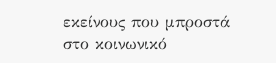εκείνους που μπροστά στο κοινωνικό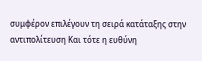συμφέρον επιλέγουν τη σειρά κατάταξης στην αντιπολίτευση Και τότε η ευθύνη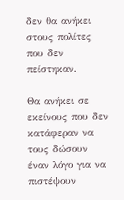δεν θα ανήκει στους πολίτες που δεν πείστηκαν.

Θα ανήκει σε εκείνους που δεν κατάφεραν να τους δώσουν έναν λόγο για να πιστέψουν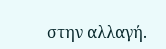στην αλλαγή.